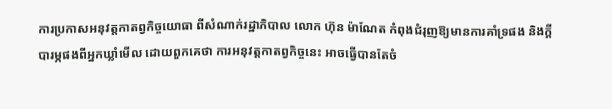ការប្រកាសអនុវត្តកាតព្វកិច្ចយោធា ពីសំណាក់រដ្ឋាភិបាល លោក ហ៊ុន ម៉ាណែត កំពុងជំរុញឱ្យមានការគាំទ្រផង និងក្តីបារម្ភផងពីអ្នកឃ្លាំមើល ដោយពួកគេថា ការអនុវត្តកាតព្វកិច្ចនេះ អាចធ្វើបានតែចំ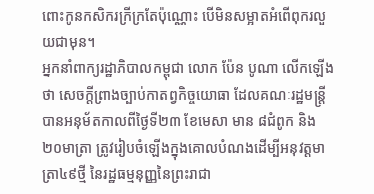ពោះកូនកសិករក្រីក្រតែប៉ុណ្ណោះ បើមិនសម្អាតអំពើពុករលួយជាមុន។
អ្នកនាំពាក្យរដ្ឋាភិបាលកម្ពុជា លោក ប៉ែន បូណា លើកឡើងថា សេចក្តីព្រាងច្បាប់កាតព្វកិច្ចយោធា ដែលគណៈរដ្ឋមន្ត្រីបានអនុម័តកាលពីថ្ងៃទី២៣ ខែមេសា មាន ៨ជំពូក និង ២០មាត្រា ត្រូវរៀបចំឡើងក្នុងគោលបំណងដើម្បីអនុវត្តមាត្រា៤៩ថ្មី នៃរដ្ឋធម្មនុញ្ញនៃព្រះរាជា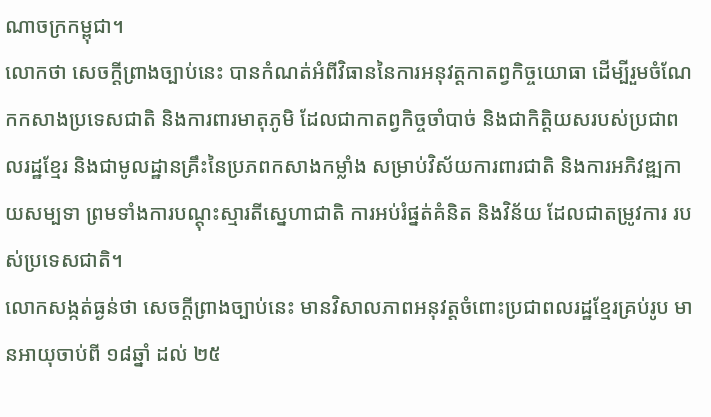ណាចក្រកម្ពុជា។
លោកថា សេចក្តីព្រាងច្បាប់នេះ បានកំណត់អំពីវិធាននៃការអនុវត្តកាតព្វកិច្ចយោធា ដើម្បីរួមចំណែកកសាងប្រទេសជាតិ និងការពារមាតុភូមិ ដែលជាកាតព្វកិច្ចចាំបាច់ និងជាកិត្តិយសរបស់ប្រជាពលរដ្ឋខ្មែរ និងជាមូលដ្ឋានគ្រឹះនៃប្រភពកសាងកម្លាំង សម្រាប់វិស័យការពារជាតិ និងការអភិវឌ្ឍកាយសម្បទា ព្រមទាំងការបណ្តុះស្មារតីស្នេហាជាតិ ការអប់រំផ្នត់គំនិត និងវិន័យ ដែលជាតម្រូវការ របស់ប្រទេសជាតិ។
លោកសង្កត់ធ្ងន់ថា សេចក្តីព្រាងច្បាប់នេះ មានវិសាលភាពអនុវត្តចំពោះប្រជាពលរដ្ឋខ្មែរគ្រប់រូប មានអាយុចាប់ពី ១៨ឆ្នាំ ដល់ ២៥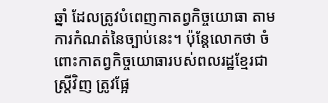ឆ្នាំ ដែលត្រូវបំពេញកាតព្វកិច្ចយោធា តាមការកំណត់នៃច្បាប់នេះ។ ប៉ុន្តែលោកថា ចំពោះកាតព្វកិច្ចយោធារបស់ពលរដ្ឋខ្មែរជាស្ត្រីវិញ ត្រូវផ្អែ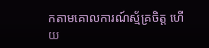កតាមគោលការណ៍ស្ម័គ្រចិត្ត ហើយ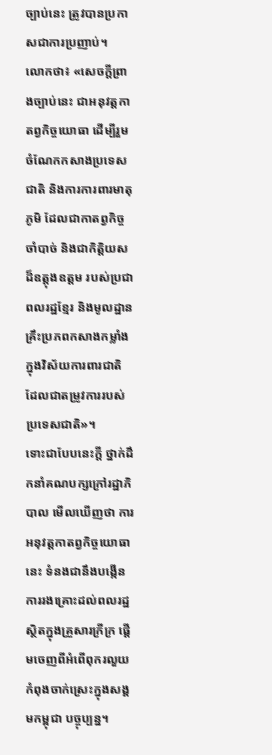ច្បាប់នេះ ត្រូវបានប្រកាសជាការប្រញាប់។
លោកថា៖ «សេចក្តីព្រាងច្បាប់នេះ ជាអនុវត្តកាតព្វកិច្ចយោធា ដើម្បីរួមចំណែកកសាងប្រទេសជាតិ និងការការពារមាតុភូមិ ដែលជាកាតព្វកិច្ចចាំបាច់ និងជាកិត្តិយសដ៏ឧត្តុងឧត្តម របស់ប្រជាពលរដ្ឋខ្មែរ និងមូលដ្ឋានគ្រឹះប្រភពកសាងកម្លាំងក្នុងវិស័យការពារជាតិ ដែលជាតម្រូវការរបស់ប្រទេសជាតិ»។
ទោះជាបែបនេះក្តី ថ្នាក់ដឹកនាំគណបក្សក្រៅរដ្ឋាភិបាល មើលឃើញថា ការអនុវត្តកាតព្វកិច្ចយោធានេះ ទំនងជានឹងបង្កើនការរងគ្រោះដល់ពលរដ្ឋ ស្ថិតក្នុងគ្រួសារក្រីក្រ ផ្តើមចេញពីអំពើពុករលួយ កំពុងចាក់ស្រេះក្នុងសង្គមកម្ពុជា បច្ចុប្បន្ន។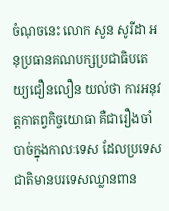ចំណុចនេះ លោក សួន សូរីដា អនុប្រធានគណបក្សប្រជាធិបតេយ្យជឿនលឿន យល់ថា ការអនុវត្តកាតព្វកិច្ចយោធា គឺជារឿងចាំបាច់ក្នុងកាលៈទេស ដែលប្រទេសជាតិមានបរទេសឈ្លានពាន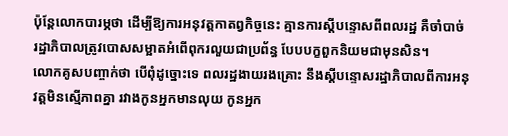ប៉ុន្តែលោកបារម្ភថា ដើម្បីឱ្យការអនុវត្តកាតព្វកិច្ចនេះ គ្មានការស្តីបន្ទោសពីពលរដ្ឋ គឺចាំបាច់ រដ្ឋាភិបាលត្រូវបោសសម្អាតអំពើពុករលួយជាប្រព័ន្ធ បែបបក្ខពួកនិយមជាមុនសិន។
លោកគូសបញ្ចាក់ថា បើពុំដូច្នោះទេ ពលរដ្ឋងាយរងគ្រោះ នឹងស្តីបន្ទោសរដ្ឋាភិបាលពីការអនុវត្តមិនស្មើភាពគ្នា រវាងកូនអ្នកមានលុយ កូនអ្នក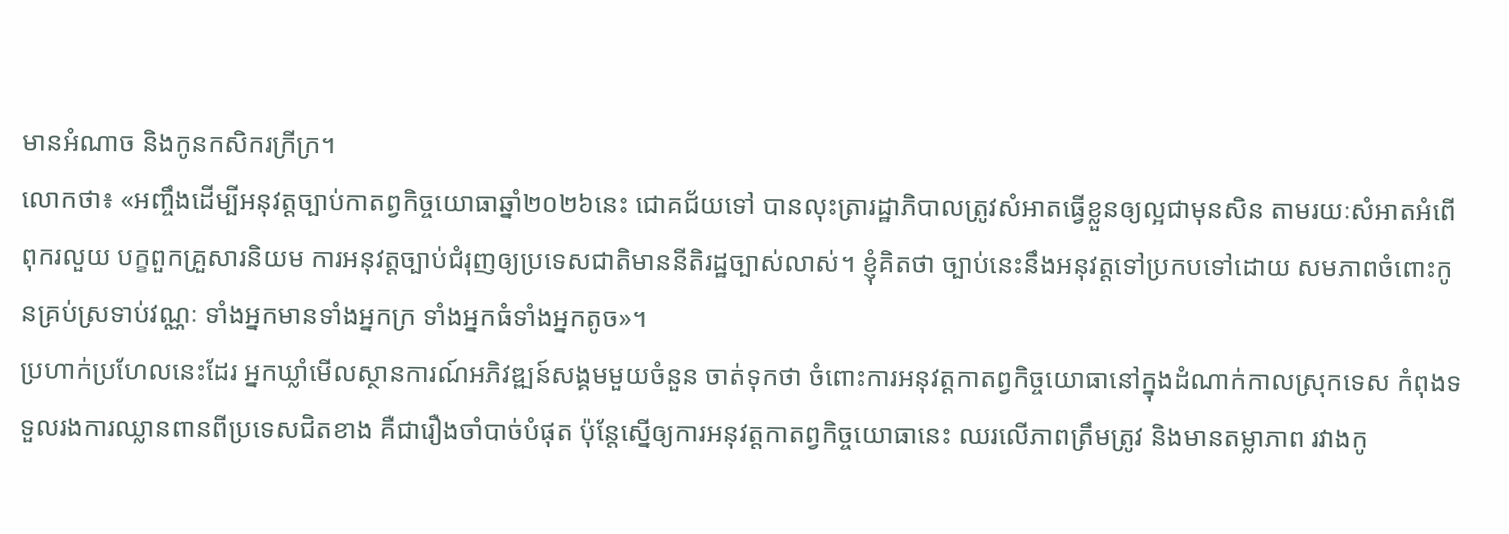មានអំណាច និងកូនកសិករក្រីក្រ។
លោកថា៖ «អញ្ចឹងដើម្បីអនុវត្តច្បាប់កាតព្វកិច្ចយោធាឆ្នាំ២០២៦នេះ ជោគជ័យទៅ បានលុះត្រារដ្ឋាភិបាលត្រូវសំអាតធ្វើខ្លួនឲ្យល្អជាមុនសិន តាមរយៈសំអាតអំពើពុករលួយ បក្ខពួកគ្រួសារនិយម ការអនុវត្តច្បាប់ជំរុញឲ្យប្រទេសជាតិមាននីតិរដ្ឋច្បាស់លាស់។ ខ្ញុំគិតថា ច្បាប់នេះនឹងអនុវត្តទៅប្រកបទៅដោយ សមភាពចំពោះកូនគ្រប់ស្រទាប់វណ្ណៈ ទាំងអ្នកមានទាំងអ្នកក្រ ទាំងអ្នកធំទាំងអ្នកតូច»។
ប្រហាក់ប្រហែលនេះដែរ អ្នកឃ្លាំមើលស្ថានការណ៍អភិវឌ្ឍន៍សង្គមមួយចំនួន ចាត់ទុកថា ចំពោះការអនុវត្តកាតព្វកិច្ចយោធានៅក្នុងដំណាក់កាលស្រុកទេស កំពុងទទួលរងការឈ្លានពានពីប្រទេសជិតខាង គឺជារឿងចាំបាច់បំផុត ប៉ុន្តែស្នើឲ្យការអនុវត្តកាតព្វកិច្ចយោធានេះ ឈរលើភាពត្រឹមត្រូវ និងមានតម្លាភាព រវាងកូ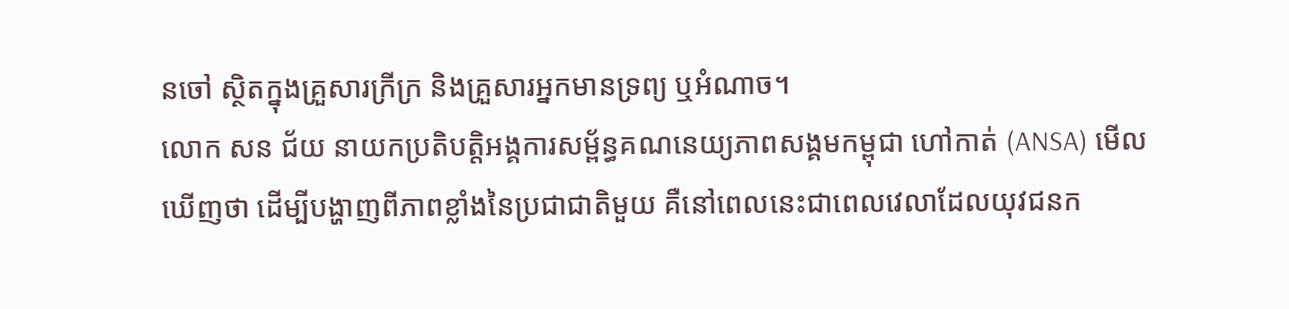នចៅ ស្ថិតក្នុងគ្រួសារក្រីក្រ និងគ្រួសារអ្នកមានទ្រព្យ ឬអំណាច។
លោក សន ជ័យ នាយកប្រតិបត្តិអង្គការសម្ព័ន្ធគណនេយ្យភាពសង្គមកម្ពុជា ហៅកាត់ (ANSA) មើលឃើញថា ដើម្បីបង្ហាញពីភាពខ្លាំងនៃប្រជាជាតិមួយ គឺនៅពេលនេះជាពេលវេលាដែលយុវជនក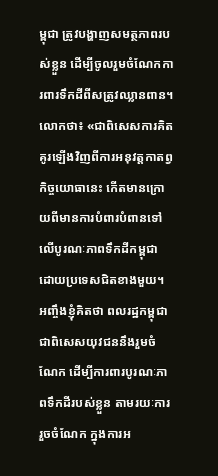ម្ពុជា ត្រូវបង្ហាញសមត្ថភាពរបស់ខ្លួន ដើម្បីចូលរួមចំណែកការពារទឹកដីពីសត្រូវឈ្លានពាន។
លោកថា៖ «ជាពិសេសការគិតគូរឡើងវិញពីការអនុវត្តកាតព្វកិច្ចយោធានេះ កើតមានក្រោយពីមានការបំពារបំពានទៅលើបូរណៈភាពទឹកដីកម្ពុជា ដោយប្រទេសជិតខាងមួយ។ អញ្ចឹងខ្ញុំគិតថា ពលរដ្ឋកម្ពុជា ជាពិសេសយុវជននឹងរួមចំណែក ដើម្បីការពារបូរណៈភាពទឹកដីរបស់ខ្លួន តាមរយៈការរួចចំណែក ក្នុងការអ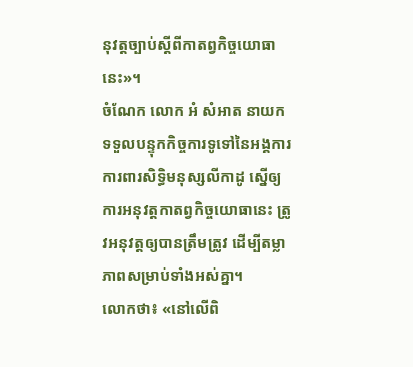នុវត្តច្បាប់ស្តីពីកាតព្វកិច្ចយោធានេះ»។
ចំណែក លោក អំ សំអាត នាយកទទួលបន្ទុកកិច្ចការទូទៅនៃអង្គការការពារសិទ្ធិមនុស្សលីកាដូ ស្នើឲ្យការអនុវត្តកាតព្វកិច្ចយោធានេះ ត្រូវអនុវត្តឲ្យបានត្រឹមត្រូវ ដើម្បីតម្លាភាពសម្រាប់ទាំងអស់គ្នា។
លោកថា៖ «នៅលើពិ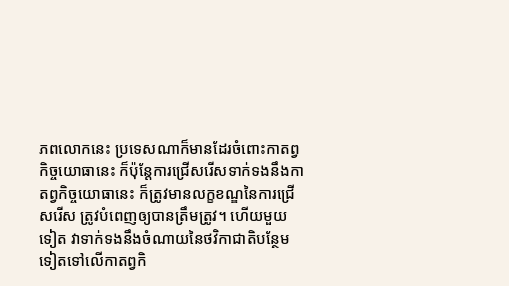ភពលោកនេះ ប្រទេសណាក៏មានដែរចំពោះកាតព្វកិច្ចយោធានេះ ក៏ប៉ុន្តែការជ្រើសរើសទាក់ទងនឹងកាតព្វកិច្ចយោធានេះ ក៏ត្រូវមានលក្ខខណ្ឌនៃការជ្រើសរើស ត្រូវបំពេញឲ្យបានត្រឹមត្រូវ។ ហើយមួយទៀត វាទាក់ទងនឹងចំណាយនៃថវិកាជាតិបន្ថែមទៀតទៅលើកាតព្វកិ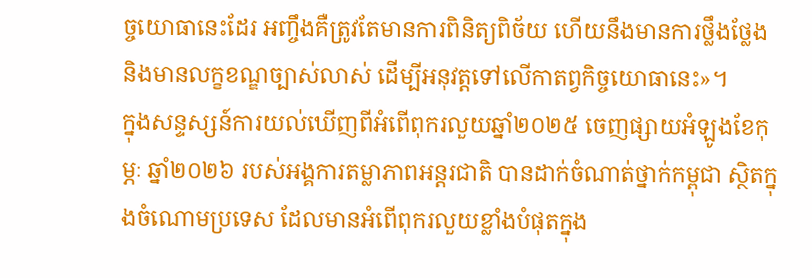ច្ចយោធានេះដែរ អញ្ចឹងគឺត្រូវតែមានការពិនិត្យពិច័យ ហើយនឹងមានការថ្លឹងថ្លែង និងមានលក្ខខណ្ឌច្បាស់លាស់ ដើម្បីអនុវត្តទៅលើកាតព្វកិច្ចយោធានេះ»។
ក្នុងសន្ទស្សន៍ការយល់ឃើញពីអំពើពុករលួយឆ្នាំ២០២៥ ចេញផ្សាយអំឡូងខែកុម្ភៈ ឆ្នាំ២០២៦ របស់អង្គការតម្លាភាពអន្តរជាតិ បានដាក់ចំណាត់ថ្នាក់កម្ពុជា ស្ថិតក្នុងចំណោមប្រទេស ដែលមានអំពើពុករលួយខ្លាំងបំផុតក្នុង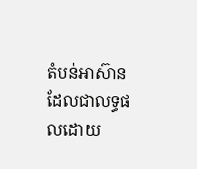តំបន់អាស៊ាន ដែលជាលទ្ធផលដោយ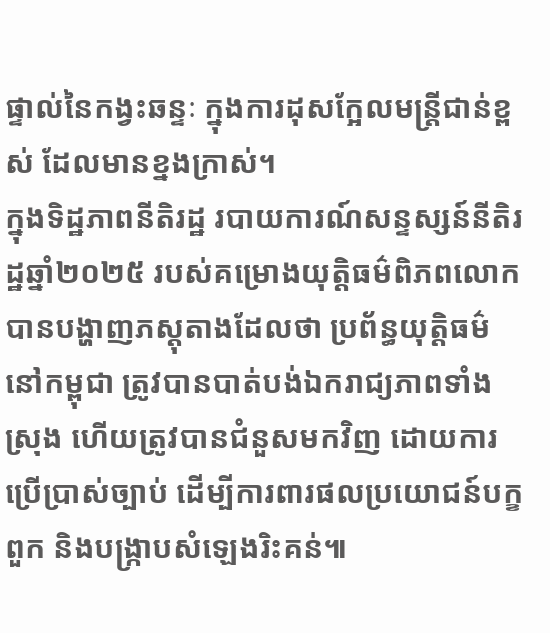ផ្ទាល់នៃកង្វះឆន្ទៈ ក្នុងការដុសក្អែលមន្ត្រីជាន់ខ្ពស់ ដែលមានខ្នងក្រាស់។
ក្នុងទិដ្ឋភាពនីតិរដ្ឋ របាយការណ៍សន្ទស្សន៍នីតិរដ្ឋឆ្នាំ២០២៥ របស់គម្រោងយុត្តិធម៌ពិភពលោក បានបង្ហាញភស្តុតាងដែលថា ប្រព័ន្ធយុត្តិធម៌នៅកម្ពុជា ត្រូវបានបាត់បង់ឯករាជ្យភាពទាំងស្រុង ហើយត្រូវបានជំនួសមកវិញ ដោយការប្រើប្រាស់ច្បាប់ ដើម្បីការពារផលប្រយោជន៍បក្ខពួក និងបង្ក្រាបសំឡេងរិះគន់៕